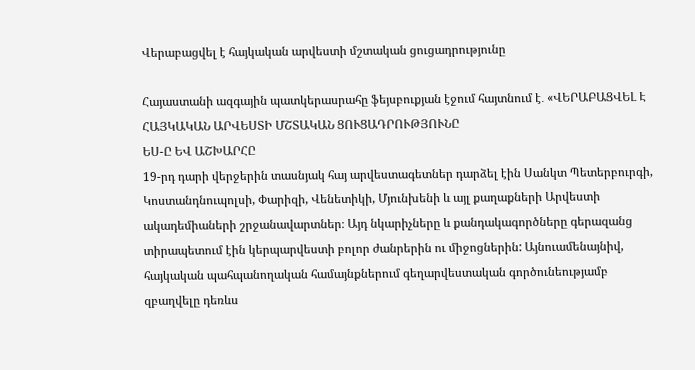Վերաբացվել է հայկական արվեստի մշտական ցուցադրությունը

Հայաստանի ազգային պատկերասրահը ֆեյսբուքյան էջում հայտնում է․ «ՎԵՐԱԲԱՑՎԵԼ Է ՀԱՅԿԱԿԱՆ ԱՐՎԵՍՏԻ ՄՇՏԱԿԱՆ ՑՈՒՑԱԴՐՈՒԹՅՈՒՆԸ
ԵՍ-Ը ԵՎ ԱՇԽԱՐՀԸ
19-րդ դարի վերջերին տասնյակ հայ արվեստագետներ դարձել էին Սանկտ Պետերբուրգի, Կոստանդնուպոլսի, Փարիզի, Վենետիկի, Մյունխենի և այլ քաղաքների Արվեստի ակադեմիաների շրջանավարտներ։ Այդ նկարիչները և քանդակագործները գերազանց տիրապետում էին կերպարվեստի բոլոր ժանրերին ու միջոցներին: Այնուամենայնիվ, հայկական պահպանողական համայնքներում գեղարվեստական գործունեությամբ զբաղվելը դեռևս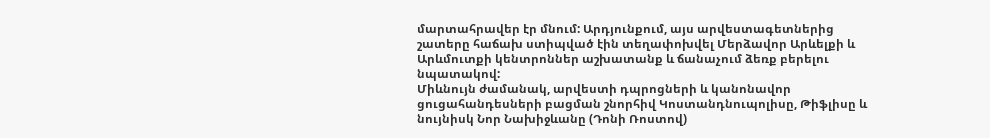մարտահրավեր էր մնում: Արդյունքում, այս արվեստագետներից շատերը հաճախ ստիպված էին տեղափոխվել Մերձավոր Արևելքի և Արևմուտքի կենտրոններ աշխատանք և ճանաչում ձեռք բերելու նպատակով:
Միևնույն ժամանակ, արվեստի դպրոցների և կանոնավոր ցուցահանդեսների բացման շնորհիվ Կոստանդնուպոլիսը, Թիֆլիսը և նույնիսկ Նոր Նախիջևանը (Դոնի Ռոստով)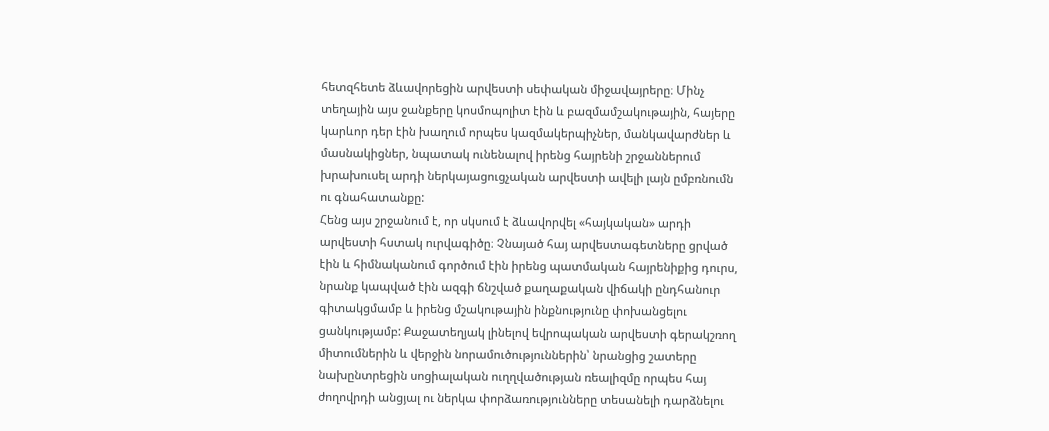հետզհետե ձևավորեցին արվեստի սեփական միջավայրերը։ Մինչ տեղային այս ջանքերը կոսմոպոլիտ էին և բազմամշակութային, հայերը կարևոր դեր էին խաղում որպես կազմակերպիչներ, մանկավարժներ և մասնակիցներ, նպատակ ունենալով իրենց հայրենի շրջաններում խրախուսել արդի ներկայացուցչական արվեստի ավելի լայն ըմբռնումն ու գնահատանքը:
Հենց այս շրջանում է, որ սկսում է ձևավորվել «հայկական» արդի արվեստի հստակ ուրվագիծը։ Չնայած հայ արվեստագետները ցրված էին և հիմնականում գործում էին իրենց պատմական հայրենիքից դուրս, նրանք կապված էին ազգի ճնշված քաղաքական վիճակի ընդհանուր գիտակցմամբ և իրենց մշակութային ինքնությունը փոխանցելու ցանկությամբ: Քաջատեղյակ լինելով եվրոպական արվեստի գերակշռող միտումներին և վերջին նորամուծություններին՝ նրանցից շատերը նախընտրեցին սոցիալական ուղղվածության ռեալիզմը որպես հայ ժողովրդի անցյալ ու ներկա փորձառությունները տեսանելի դարձնելու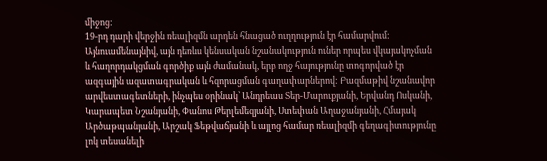միջոց:
19-րդ դարի վերջին ռեալիզմն արդեն հնացած ուղղություն էր համարվում: Այնուամենայնիվ, այն դեռևս կենսական նշանակություն ուներ որպես վկայակոչման և հաղորդակցման գործիք այն ժամանակ, երբ ողջ հայությունը տոգորված էր ազգային ազատագրական և հզորացման գաղափարներով: Բազմաթիվ նշանավոր արվեստագետների, ինչպես օրինակ՝ Անդրեաս Տեր-Մարուքյանի, Երվանդ Ոսկանի, Կարապետ Նշանյանի, Փանոս Թերլեմեզյանի, Ստեփան Աղաջանյանի, Հմայակ Արծաթպանյանի, Արշակ Ֆեթվաճյանի և այլոց համար ռեալիզմի գեղագիտությունը լոկ տեսանելի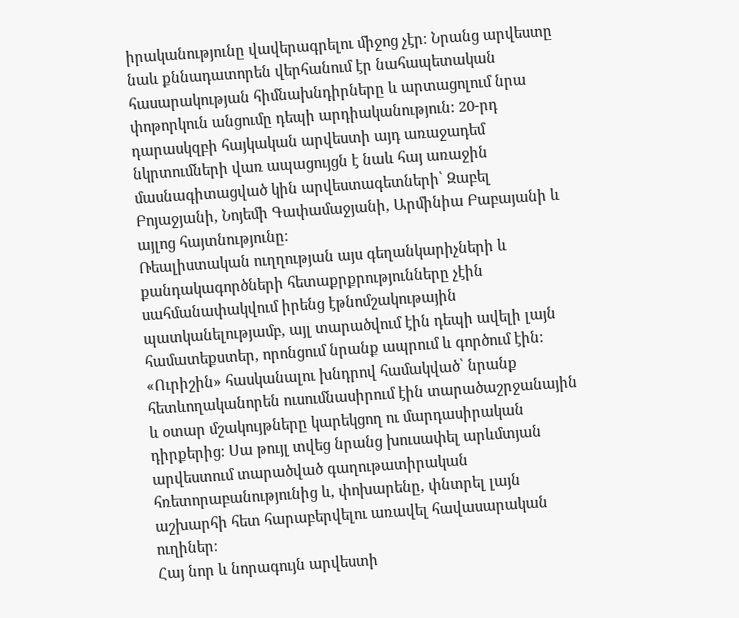իրականությունը վավերագրելու միջոց չէր։ Նրանց արվեստը նաև քննադատորեն վերհանում էր նահապետական հասարակության հիմնախնդիրները և արտացոլում նրա փոթորկուն անցումը դեպի արդիականություն: 20-րդ դարասկզբի հայկական արվեստի այդ առաջադեմ նկրտումների վառ ապացույցն է նաև հայ առաջին մասնագիտացված կին արվեստագետների՝ Զաբել Բոյաջյանի, Նոյեմի Գափամաջյանի, Արմինիա Բաբայանի և այլոց հայտնությունը։
Ռեալիստական ուղղության այս գեղանկարիչների և քանդակագործների հետաքրքրությունները չէին սահմանափակվում իրենց էթնոմշակութային պատկանելությամբ, այլ տարածվում էին դեպի ավելի լայն համատեքստեր, որոնցում նրանք ապրում և գործում էին: «Ուրիշին» հասկանալու խնդրով համակված՝ նրանք հետևողականորեն ուսումնասիրում էին տարածաշրջանային և օտար մշակույթները կարեկցող ու մարդասիրական դիրքերից։ Սա թույլ տվեց նրանց խուսափել արևմտյան արվեստում տարածված գաղութատիրական հռետորաբանությունից և, փոխարենը, փնտրել լայն աշխարհի հետ հարաբերվելու առավել հավասարական ուղիներ։
Հայ նոր և նորագույն արվեստի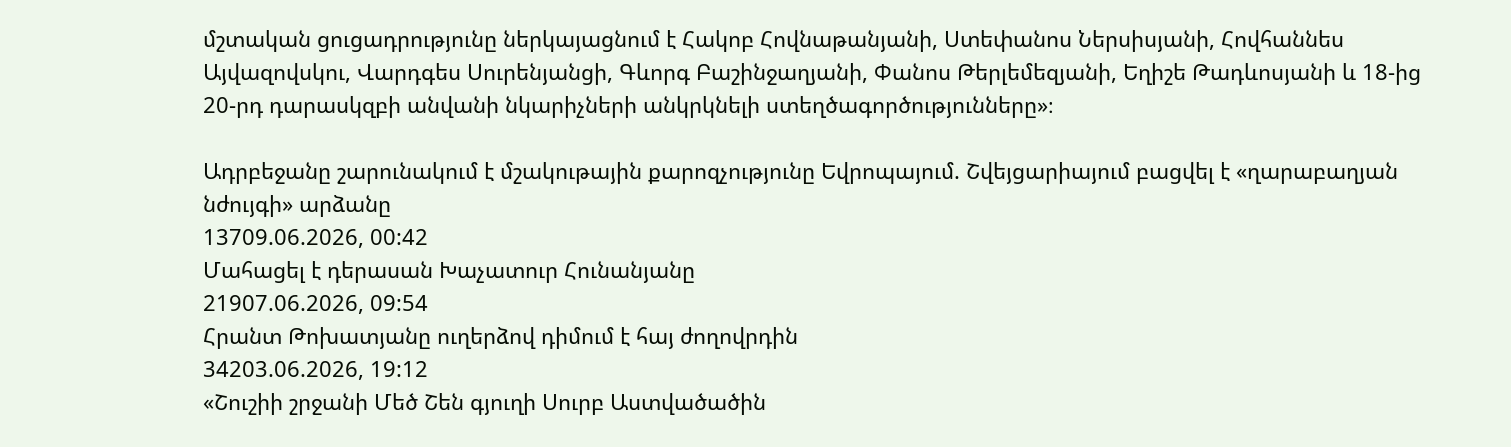մշտական ցուցադրությունը ներկայացնում է Հակոբ Հովնաթանյանի, Ստեփանոս Ներսիսյանի, Հովհաննես Այվազովսկու, Վարդգես Սուրենյանցի, Գևորգ Բաշինջաղյանի, Փանոս Թերլեմեզյանի, Եղիշե Թադևոսյանի և 18-ից 20-րդ դարասկզբի անվանի նկարիչների անկրկնելի ստեղծագործությունները»։

Ադրբեջանը շարունակում է մշակութային քարոզչությունը Եվրոպայում. Շվեյցարիայում բացվել է «ղարաբաղյան նժույգի» արձանը
13709.06.2026, 00:42
Մահացել է դերասան Խաչատուր Հունանյանը
21907.06.2026, 09:54
Հրանտ Թոխատյանը ուղերձով դիմում է հայ ժողովրդին
34203.06.2026, 19:12
«Շուշիի շրջանի Մեծ Շեն գյուղի Սուրբ Աստվածածին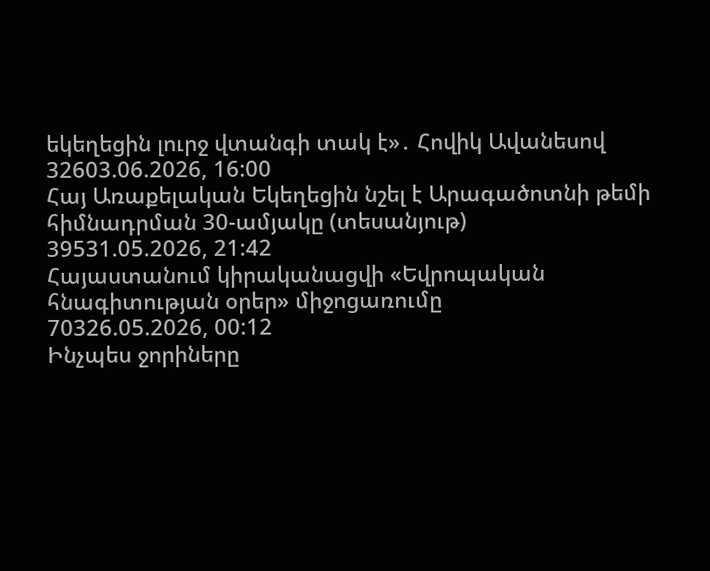եկեղեցին լուրջ վտանգի տակ է»․ Հովիկ Ավանեսով
32603.06.2026, 16:00
Հայ Առաքելական Եկեղեցին նշել է Արագածոտնի թեմի հիմնադրման 30-ամյակը (տեսանյութ)
39531.05.2026, 21:42
Հայաստանում կիրականացվի «Եվրոպական հնագիտության օրեր» միջոցառումը
70326.05.2026, 00:12
Ինչպես ջորիները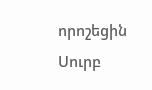որոշեցին Սուրբ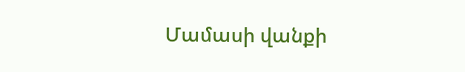Մամասի վանքի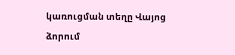կառուցման տեղը Վայոց ձորում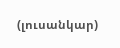(լուսանկար)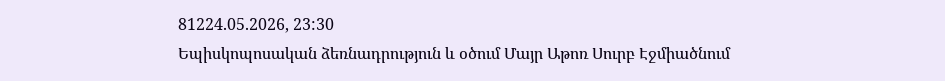81224.05.2026, 23:30
Եպիսկոպոսական ձեռնադրություն և օծում Մայր Աթոռ Սուրբ Էջմիածնում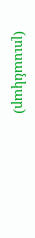(լուսանկար)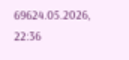69624.05.2026, 22:36